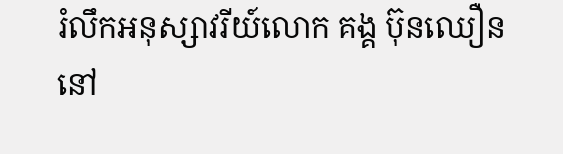រំលឹកអនុស្សាវរីយ៍លោក គង្គ ប៊ុនឈឿន
នៅ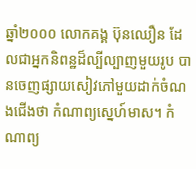ឆ្នាំ២០០០ លោកគង្គ ប៊ុនឈឿន ដែលជាអ្នកនិពន្ឋដ៏ល្បីល្បាញមួយរូប បានចេញផ្សាយសៀវភៅមួយដាក់ចំណងជើងថា កំណាព្យស្នេហ៍មាស។ កំណាព្យ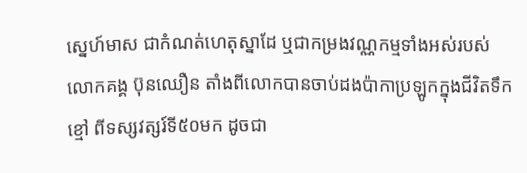ស្នេហ៍មាស ជាកំណត់ហេតុស្នាដែ ឬជាកម្រងវណ្ណកម្មទាំងអស់របស់លោកគង្គ ប៊ុនឈឿន តាំងពីលោកបានចាប់ដងប៉ាកាប្រឡូកក្នុងជីវិតទឹកខ្មៅ ពីទស្សវត្សរ៍ទី៥០មក ដូចជា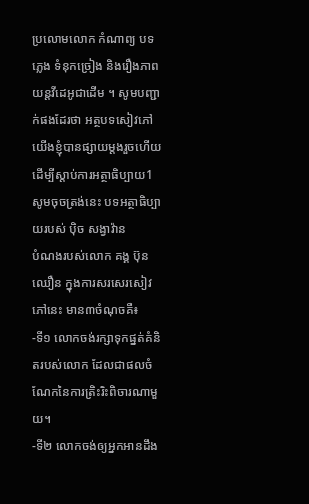ប្រលោមលោក កំណាព្យ បទភ្លេង ទំនុកច្រៀង និងរឿងភាពយន្តវីដេអូជាដើម ។ សូមបញ្ជាក់ផងដែរថា អត្ថបទសៀវភៅយើងខ្ញុំបានផ្សាយម្តងរួចហើយ
ដើម្បីស្តាប់ការអត្ថាធិប្បាយ1 សូមចុចត្រង់នេះ បទអត្ថាធិប្បាយរបស់ ប៉ិច សង្វាវ៉ាន
បំណងរបស់លោក គង្គ ប៊ុនឈឿន ក្នុងការសរសេរសៀវភៅនេះ មាន៣ចំណុចគឺ៖
-ទី១ លោកចង់រក្សាទុកផ្នត់គំនិតរបស់លោក ដែលជាផលចំណែកនៃការត្រិះរិះពិចារណាមួយ។
-ទី២ លោកចង់ឲ្យអ្នកអានដឹង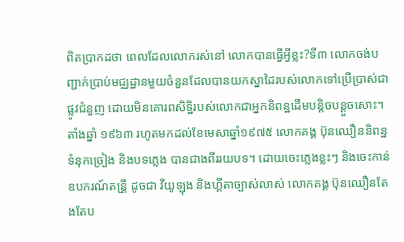ពិតប្រាកដថា ពេលដែលលោករស់នៅ លោកបានធ្វើអ្វីខ្លះ?ទី៣ លោកចង់បញ្ជាក់ប្រាប់មជ្ឈដ្ឋានមួយចំនួនដែលបានយកស្នាដៃរបស់លោកទៅប្រើប្រាស់ជាផ្លូវជំនួញ ដោយមិនគោរពសិទ្ឋិរបស់លោកជាអ្នកនិពន្ឋដើមបន្តិចបន្តួចសោះ។
តាំងឆ្នាំ ១៩៦៣ រហូតមកដល់ខែមេសាឆ្នាំ១៩៧៥ លោកគង្គ ប៊ុនឈឿននិពន្ឋទំនុកច្រៀង និងបទភ្លេង បានជាងពីររយបទ។ ដោយចេះភ្លេងខ្លះៗ និងចេះកាន់ឧបករណ៍តន្រី្ត ដូចជា វីយូឡុង និងហ្គីតាច្បាស់លាស់ លោកគង្គ ប៊ុនឈឿនតែងតែប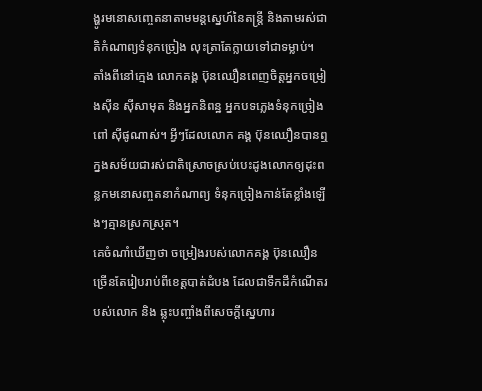ង្ហូរមនោសញ្ចេតនាតាមមន្តស្នេហ៍នៃតន្តី្រ និងតាមរស់ជាតិកំណាព្យទំនុកច្រៀង លុះត្រាតែក្លាយទៅជាទម្លាប់។
តាំងពីនៅក្មេង លោកគង្គ ប៊ុនឈឿនពេញចិត្តអ្នកចម្រៀងស៊ីន ស៊ីសាមុត និងអ្នកនិពន្ឋ អ្នកបទភ្លេងទំនុកច្រៀង ពៅ ស៊ីផូណាស់។ អ្វីៗដែលលោក គង្គ ប៊ុនឈឿនបានឮក្នងសម័យជារស់ជាតិស្រោចស្រប់បេះដូងលោកឲ្យដុះពន្លកមនោសញ្ចតនាកំណាព្យ ទំនុកច្រៀងកាន់តែខ្លាំងឡើងៗគ្មានស្រកស្រុត។
គេចំណាំឃើញថា ចម្រៀងរបស់លោកគង្គ ប៊ុនឈឿនច្រើនតែរៀបរាប់ពីខេត្តបាត់ដំបង ដែលជាទឹកដីកំណើតរបស់លោក និង ឆ្លុះបញ្ចាំងពីសេចក្តីស្នេហារ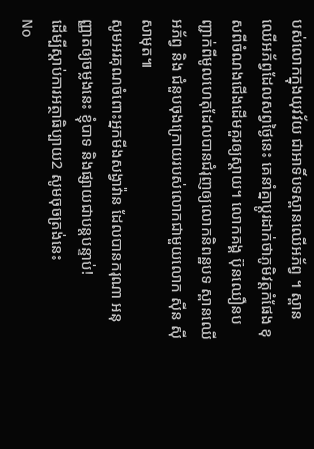បស់លោកក្នុងយុវវ័យ ជាអាទិ៍បទស្ពានឈើអភ័ព្វ ។ ស្ពានឈើអភ័ព្វដែលសព្វថ្ងៃនេះ គេនាំគ្នាប្តូរដាក់ថាភូមិវត្តកំផែង ខុសពីចំណងជើងដើមគួរឲ្យស្តាយ។ លោកគង្គ ប៊ុនឈឿនបញ្ជាក់ពីមូលហេតុដែលបានជំរុញឲ្យលោកនិពន្ឋបទ ស្ពានឈើអភ័ព្វ និង ជំនួបចុងក្រោយរបស់លោកជាមួយលោក ស៊ីន ស៊ីសាមុត៕
សូមអរគុណចំពោះអ្នកមីងសង្វាវ៉ាន ដែលបានករុណា អនុញ្ញាតឲ្យចម្លងនេះ ខ្ញុំបាទ និងផ្សាយជាបន្តបន្ទាប់!
ដើម្បីស្តាប់ការអត្ថាធិប្បាយ2 សូមចុចត្រង់នេះ
No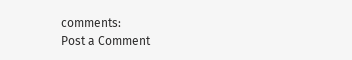comments:
Post a Comment